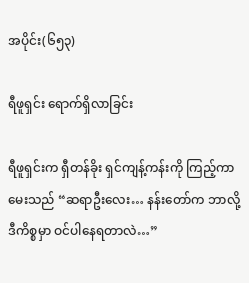အပိုင်း(၆၅၃)

ရီဖူရှင်း ရောက်ရှိလာခြင်း

ရီဖူရှင်းက ရှီတန်ခိုး ရှင်ကျန့်ကန်းကို ကြည့်ကာ မေးသည် “ဆရာဦးလေး… နန်းတော်က ဘာလို့ ဒီကိစ္စမှာ ဝင်ပါနေရတာလဲ…”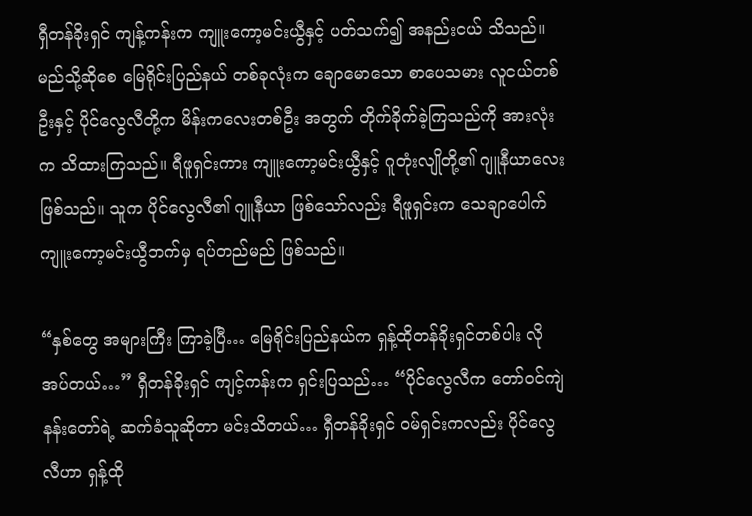ရှီတန်ခိုးရှင် ကျန့်ကန်းက ကျူးကော့မင်းယွီနှင့် ပတ်သက်၍ အနည်းငယ် သိသည်။ မည်သို့ဆိုစေ မြေရိုင်းပြည်နယ် တစ်ခုလုံးက ချောမောသော စာပေသမား လူငယ်တစ်ဦးနှင့် ပိုင်လွေလီတို့က မိန်းကလေးတစ်ဦး အတွက် တိုက်ခိုက်ခဲ့ကြသည်ကို အားလုံးက သိထားကြသည်။ ရီဖူရှင်းကား ကျူးကော့မင်းယွီနှင့် ဂူတုံးလျိုတို့၏ ဂျူနီယာလေး ဖြစ်သည်။ သူက ပိုင်လွေလီ၏ ဂျူနီယာ ဖြစ်သော်လည်း ရီဖူရှင်းက သေချာပေါက် ကျူးကော့မင်းယွီဘက်မှ ရပ်တည်မည် ဖြစ်သည်။

“နှစ်တွေ အများကြီး ကြာခဲ့ပြီ… မြေရိုင်းပြည်နယ်က ရှန့်ထိုတန်ခိုးရှင်တစ်ပါး လိုအပ်တယ်…” ရှီတန်ခိုးရှင် ကျင့်ကန်းက ရှင်းပြသည်… “ပိုင်လွေလီက တော်ဝင်ကျဲ နန်းတော်ရဲ့ ဆက်ခံသူဆိုတာ မင်းသိတယ်… ရှီတန်ခိုးရှင် ဝမ်ရှင်းကလည်း ပိုင်လွေလီဟာ ရှန့်ထို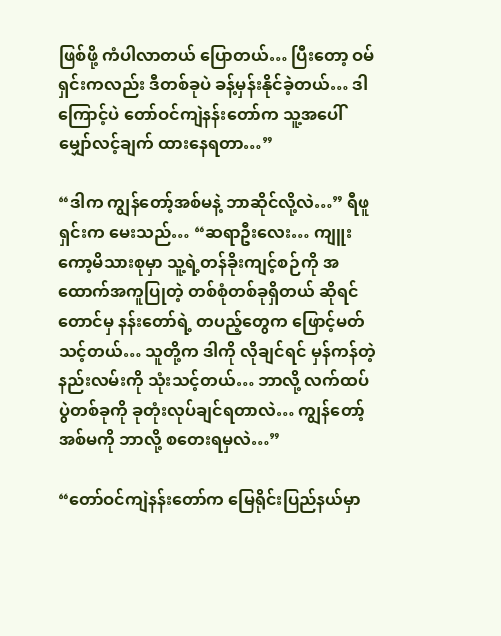ဖြစ်ဖို့ ကံပါလာတယ် ပြောတယ်… ပြီးတော့ ဝမ်ရှင်းကလည်း ဒီတစ်ခုပဲ ခန့်မှန်းနိုင်ခဲ့တယ်… ဒါကြောင့်ပဲ တော်ဝင်ကျဲနန်းတော်က သူ့အပေါ် မျှော်လင့်ချက် ထားနေရတာ…”

“ဒါက ကျွန်တော့်အစ်မနဲ့ ဘာဆိုင်လို့လဲ…” ရီဖူရှင်းက မေးသည်… “ဆရာဦးလေး… ကျူးကော့မိသားစုမှာ သူ့ရဲ့တန်ခိုးကျင့်စဉ်ကို အထောက်အကူပြုတဲ့ တစ်စုံတစ်ခုရှိတယ် ဆိုရင်တောင်မှ နန်းတော်ရဲ့ တပည့်တွေက ဖြောင့်မတ်သင့်တယ်… သူတို့က ဒါကို လိုချင်ရင် မှန်ကန်တဲ့ နည်းလမ်းကို သုံးသင့်တယ်… ဘာလို့ လက်ထပ်ပွဲတစ်ခုကို ခုတုံးလုပ်ချင်ရတာလဲ… ကျွန်တော့်အစ်မကို ဘာလို့ စတေးရမှလဲ…”

“တော်ဝင်ကျဲနန်းတော်က မြေရိုင်းပြည်နယ်မှာ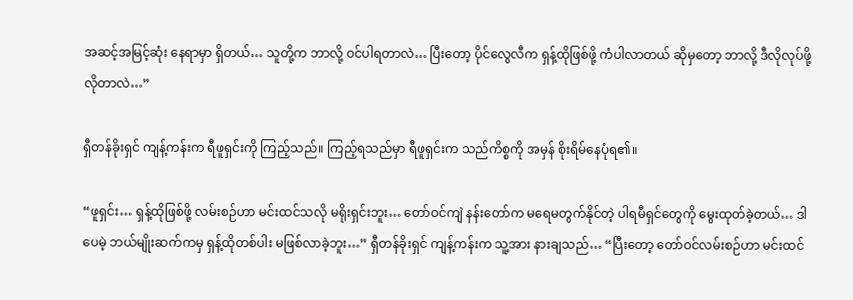အဆင့်အမြင့်ဆုံး နေရာမှာ ရှိတယ်… သူတို့က ဘာလို့ ဝင်ပါရတာလဲ… ပြီးတော့ ပိုင်လွေလီက ရှန့်ထိုဖြစ်ဖို့ ကံပါလာတယ် ဆိုမှတော့ ဘာလို့ ဒီလိုလုပ်ဖို့လိုတာလဲ…”

ရှီတန်ခိုးရှင် ကျန့်ကန်းက ရီဖူရှင်းကို ကြည့်သည်။ ကြည့်ရသည်မှာ ရီဖူရှင်းက သည်ကိစ္စကို အမှန် စိုးရိမ်နေပုံရ၏။

“ဖူရှင်း… ရှန့်ထိုဖြစ်ဖို့ လမ်းစဉ်ဟာ မင်းထင်သလို မရိုးရှင်းဘူး… တော်ဝင်ကျဲ နန်းတော်က မရေမတွက်နိုင်တဲ့ ပါရမီရှင်တွေကို မွေးထုတ်ခဲ့တယ်… ဒါပေမဲ့ ဘယ်မျိုးဆက်ကမှ ရှန့်ထိုတစ်ပါး မဖြစ်လာခဲ့ဘူး…” ရှီတန်ခိုးရှင် ကျန့်ကန်းက သူ့အား နားချသည်… “ပြီးတော့ တော်ဝင်လမ်းစဉ်ဟာ မင်းထင်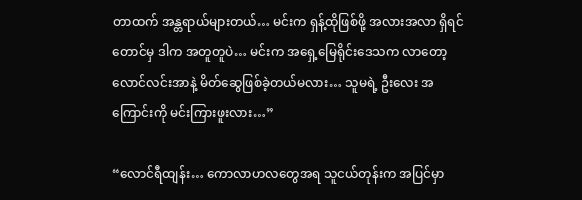တာထက် အန္တရာယ်များတယ်… မင်းက ရှန့်ထိုဖြစ်ဖို့ အလားအလာ ရှိရင်တောင်မှ ဒါက အတူတူပဲ… မင်းက အရှေ့မြေရိုင်းဒေသက လာတော့ လောင်လင်းအာနဲ့ မိတ်ဆွေဖြစ်ခဲ့တယ်မလား… သူမရဲ့ ဦးလေး အကြောင်းကို မင်းကြားဖူးလား…”

“လောင်ရီထျန်း… ကောလာဟလတွေအရ သူငယ်တုန်းက အပြင်မှာ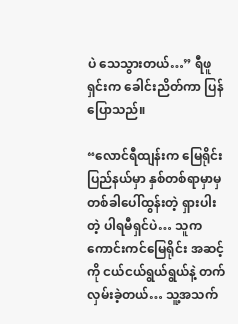ပဲ သေသွားတယ်…” ရီဖူရှင်းက ခေါင်းညိတ်ကာ ပြန်ပြောသည်။

“လောင်ရီထျန်းက မြေရိုင်းပြည်နယ်မှာ နှစ်တစ်ရာမှာမှ တစ်ခါပေါ်ထွန်းတဲ့ ရှားပါးတဲ့ ပါရမီရှင်ပဲ… သူက ကောင်းကင်မြေရိုင်း အဆင့်ကို ငယ်ငယ်ရွယ်ရွယ်နဲ့ တက်လှမ်းခဲ့တယ်… သူ့အသက်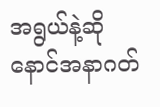အရွယ်နဲ့ဆို နောင်အနာဂတ်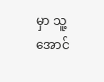မှာ သူ့အောင်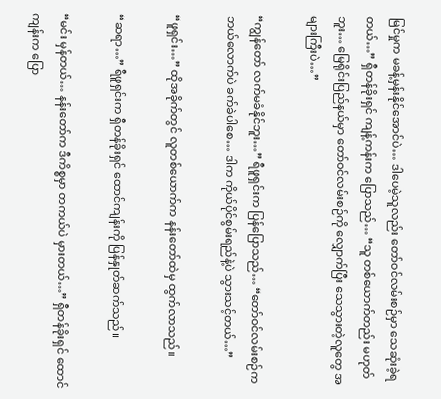မြင်မှုက မခန့်မှန်းနိုင်အောင်ပဲ… ဒါပေမဲ့သူလည်း တော်ဝင်လမ်းစဉ်မှာ သေဆုံးခဲ့ရတယ်…” ရှီတန်ခိုးရှင် ကျန့်ကန်းက ပြောသည်… “သူ တစ်ယောက်တည်း မဟုတ်ဘူး… မြေရိုင်းပြည်နယ်မှာ တော်ဝင်လမ်းစဉ်ကို လျှောက်ပြီး သေသွားတဲ့လူတွေ အများကြီးပဲ…”

“ကျွန်တော် လက်မခံနိုင်ဘူး…” ရီဖူရှင်းက ပြန်ပြောသည်… “တော်ဝင်လမ်းစဉ်က ဘယ်လောက်ပဲ ခက်ခဲပါစေ… ဒါက ကိုယ်ပိုင်စွမ်းရည်နဲ့ပဲ သွားသင့်တယ်…”

“ဖူရှင်း…” ထိုအခိုက်တွင် လူတစ်ယောက်က နန်းတော်ထဲမှ ထွက်လာသည်။

“ဆရာ…” ရီဖူရှင်းက ရှီတန်ခိုးရှင် ထောင်ကျန်းကို ပြန်နှုတ်ဆက်သည်။

“မင်း မှန်တယ်… နန်းတော်က ဒီကိစ္စမှာ တကယ်ပဲ မှားတယ်…” ရှီတန်ခိုးရှင် ထောင်ကျန်းက ပြော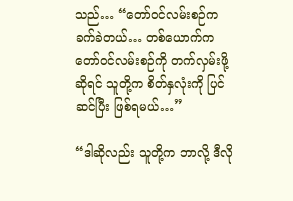သည်… “တော်ဝင်လမ်းစဉ်က ခက်ခဲတယ်… တစ်ယောက်က တော်ဝင်လမ်းစဉ်ကို တက်လှမ်းဖို့ဆိုရင် သူတို့က စိတ်နှလုံးကို ပြင်ဆင်ပြီး ဖြစ်ရမယ်…”

“ဒါဆိုလည်း သူတို့က ဘာလို့ ဒီလို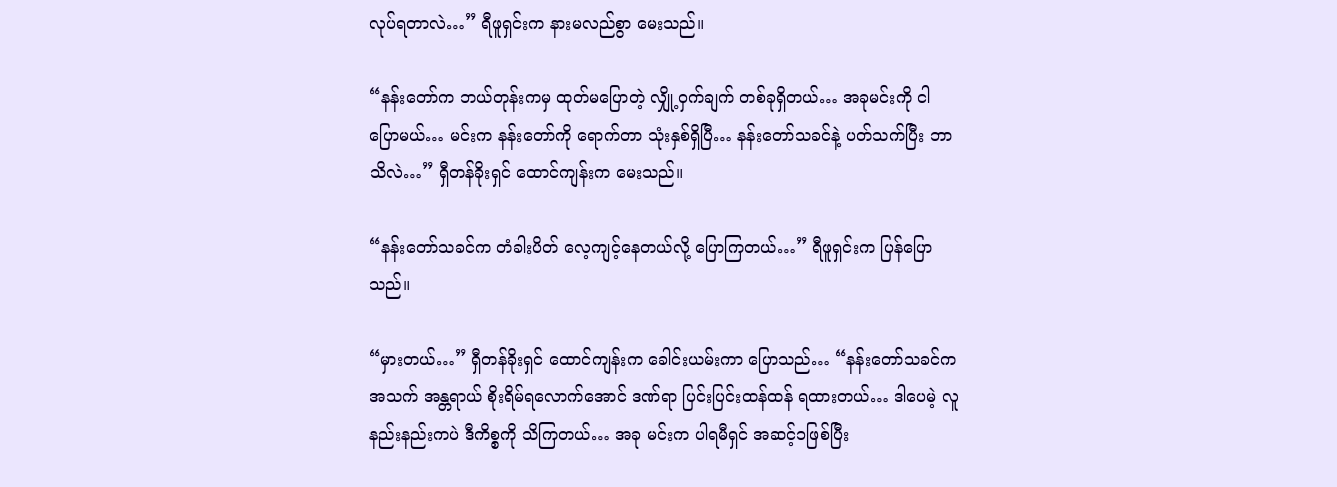လုပ်ရတာလဲ…” ရီဖူရှင်းက နားမလည်စွာ မေးသည်။

“နန်းတော်က ဘယ်တုန်းကမှ ထုတ်မပြောတဲ့ လျှို့ဝှက်ချက် တစ်ခုရှိတယ်… အခုမင်းကို ငါပြောမယ်… မင်းက နန်းတော်ကို ရောက်တာ သုံးနှစ်ရှိပြီ… နန်းတော်သခင်နဲ့ ပတ်သက်ပြီး ဘာသိလဲ…” ရှီတန်ခိုးရှင် ထောင်ကျန်းက မေးသည်။

“နန်းတော်သခင်က တံခါးပိတ် လေ့ကျင့်နေတယ်လို့ ပြောကြတယ်…” ရီဖူရှင်းက ပြန်ပြောသည်။

“မှားတယ်…” ရှီတန်ခိုးရှင် ထောင်ကျန်းက ခေါင်းယမ်းကာ ပြောသည်… “နန်းတော်သခင်က အသက် အန္တရာယ် စိုးရိမ်ရလောက်အောင် ဒဏ်ရာ ပြင်းပြင်းထန်ထန် ရထားတယ်… ဒါပေမဲ့ လူနည်းနည်းကပဲ ဒီကိစ္စကို သိကြတယ်… အခု မင်းက ပါရမီရှင် အဆင့်၁ဖြစ်ပြီး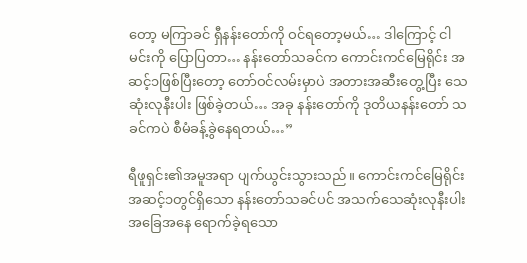တော့ မကြာခင် ရှီနန်းတော်ကို ဝင်ရတော့မယ်… ဒါကြောင့် ငါမင်းကို ပြောပြတာ… နန်းတော်သခင်က ကောင်းကင်မြေရိုင်း အဆင့်၁ဖြစ်ပြီးတော့ တော်ဝင်လမ်းမှာပဲ အတားအဆီးတွေ့ပြီး သေဆုံးလုနီးပါး ဖြစ်ခဲ့တယ်… အခု နန်းတော်ကို ဒုတိယနန်းတော် သခင်ကပဲ စီမံခန့်ခွဲနေရတယ်…”

ရီဖူရှင်း၏အမူအရာ ပျက်ယွင်းသွားသည်။ ကောင်းကင်မြေရိုင်း အဆင့်၁တွင်ရှိသော နန်းတော်သခင်ပင် အသက်သေဆုံးလုနီးပါး အခြေအနေ ရောက်ခဲ့ရသော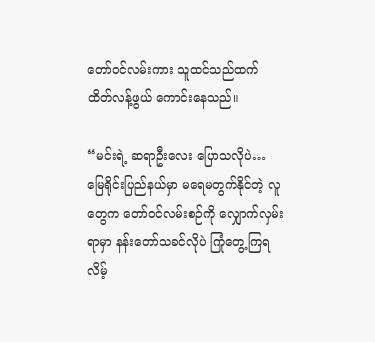တော်ဝင်လမ်းကား သူထင်သည်ထက် ထိတ်လန့်ဖွယ် ကောင်းနေသည်။

“မင်းရဲ့ ဆရာဦးလေး ပြောသလိုပဲ… မြေရိုင်းပြည်နယ်မှာ မရေမတွက်နိုင်တဲ့ လူတွေက တော်ဝင်လမ်းစဉ်ကို လျှောက်လှမ်းရာမှာ နန်းတော်သခင်လိုပဲ ကြုံတွေ့ကြရလိမ့်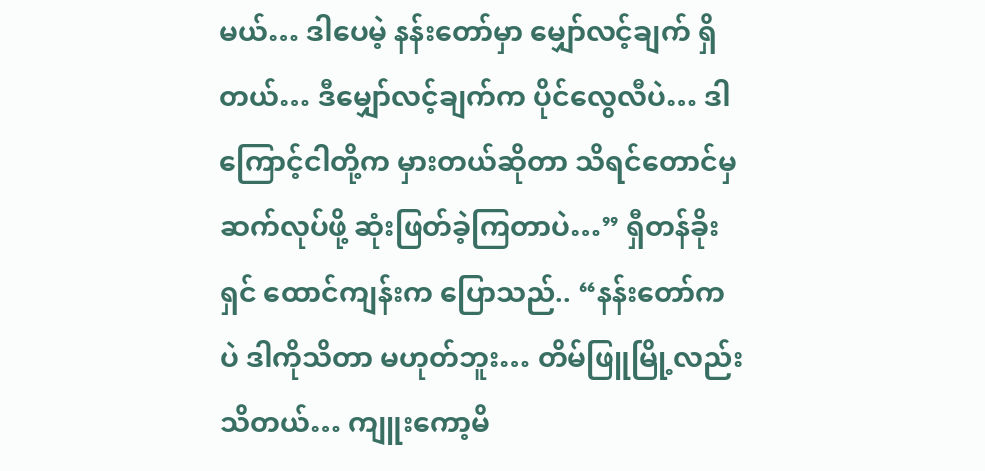မယ်… ဒါပေမဲ့ နန်းတော်မှာ မျှော်လင့်ချက် ရှိတယ်… ဒီမျှော်လင့်ချက်က ပိုင်လွေလီပဲ… ဒါကြောင့်ငါတို့က မှားတယ်ဆိုတာ သိရင်တောင်မှ ဆက်လုပ်ဖို့ ဆုံးဖြတ်ခဲ့ကြတာပဲ…” ရှီတန်ခိုးရှင် ထောင်ကျန်းက ပြောသည်.. “နန်းတော်ကပဲ ဒါကိုသိတာ မဟုတ်ဘူး… တိမ်ဖြူမြို့လည်း သိတယ်… ကျူးကော့မိ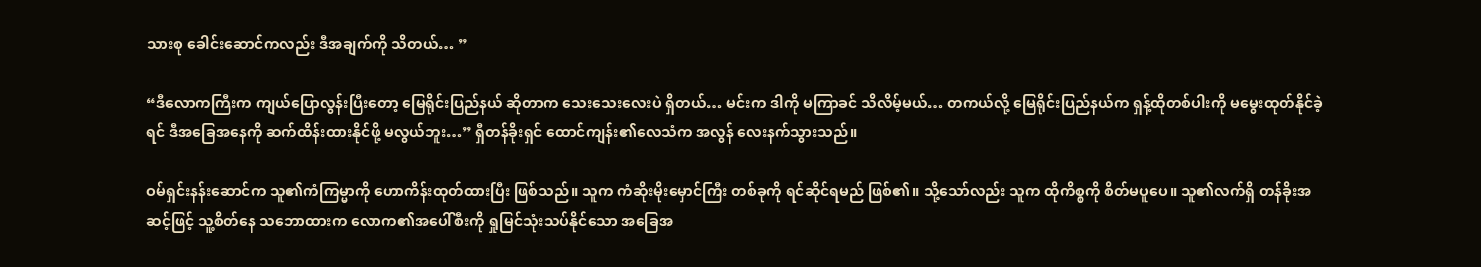သားစု ခေါင်းဆောင်ကလည်း ဒီအချက်ကို သိတယ်… ”

“ဒီလောကကြီးက ကျယ်ပြောလွန်းပြီးတော့ မြေရိုင်းပြည်နယ် ဆိုတာက သေးသေးလေးပဲ ရှိတယ်… မင်းက ဒါကို မကြာခင် သိလိမ့်မယ်… တကယ်လို့ မြေရိုင်းပြည်နယ်က ရှန့်ထိုတစ်ပါးကို မမွေးထုတ်နိုင်ခဲ့ရင် ဒီအခြေအနေကို ဆက်ထိန်းထားနိုင်ဖို့ မလွယ်ဘူး…” ရှီတန်ခိုးရှင် ထောင်ကျန်း၏လေသံက အလွန် လေးနက်သွားသည်။

ဝမ်ရှင်းနန်းဆောင်က သူ၏ကံကြမ္မာကို ဟောကိန်းထုတ်ထားပြီး ဖြစ်သည်။ သူက ကံဆိုးမိုးမှောင်ကြီး တစ်ခုကို ရင်ဆိုင်ရမည် ဖြစ်၏။ သို့သော်လည်း သူက ထိုကိစ္စကို စိတ်မပူပေ။ သူ၏လက်ရှိ တန်ခိုးအဆင့်ဖြင့် သူ့စိတ်နေ သဘောထားက လောက၏အပေါ်စီးကို ရှုမြင်သုံးသပ်နိုင်သော အခြေအ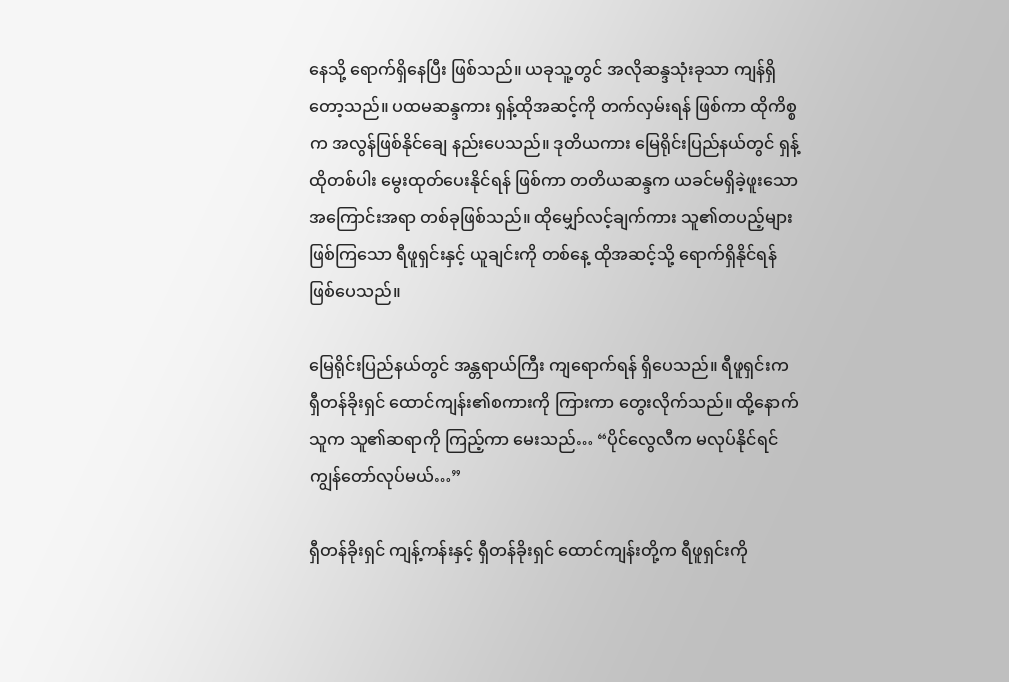နေသို့ ရောက်ရှိနေပြီး ဖြစ်သည်။ ယခုသူ့တွင် အလိုဆန္ဒသုံးခုသာ ကျန်ရှိတော့သည်။ ပထမဆန္ဒကား ရှန့်ထိုအဆင့်ကို တက်လှမ်းရန် ဖြစ်ကာ ထိုကိစ္စက အလွန်ဖြစ်နိုင်ချေ နည်းပေသည်။ ဒုတိယကား မြေရိုင်းပြည်နယ်တွင် ရှန့်ထိုတစ်ပါး မွေးထုတ်ပေးနိုင်ရန် ဖြစ်ကာ တတိယဆန္ဒက ယခင်မရှိခဲ့ဖူးသော အကြောင်းအရာ တစ်ခုဖြစ်သည်။ ထိုမျှော်လင့်ချက်ကား သူ၏တပည့်များ ဖြစ်ကြသော ရီဖူရှင်းနှင့် ယူချင်းကို တစ်နေ့ ထိုအဆင့်သို့ ရောက်ရှိနိုင်ရန် ဖြစ်ပေသည်။

မြေရိုင်းပြည်နယ်တွင် အန္တရာယ်ကြီး ကျရောက်ရန် ရှိပေသည်။ ရီဖူရှင်းက ရှီတန်ခိုးရှင် ထောင်ကျန်း၏စကားကို ကြားကာ တွေးလိုက်သည်။ ထို့နောက် သူက သူ၏ဆရာကို ကြည့်ကာ မေးသည်… “ပိုင်လွေလီက မလုပ်နိုင်ရင် ကျွန်တော်လုပ်မယ်…”

ရှီတန်ခိုးရှင် ကျန့်ကန်းနှင့် ရှီတန်ခိုးရှင် ထောင်ကျန်းတို့က ရီဖူရှင်းကို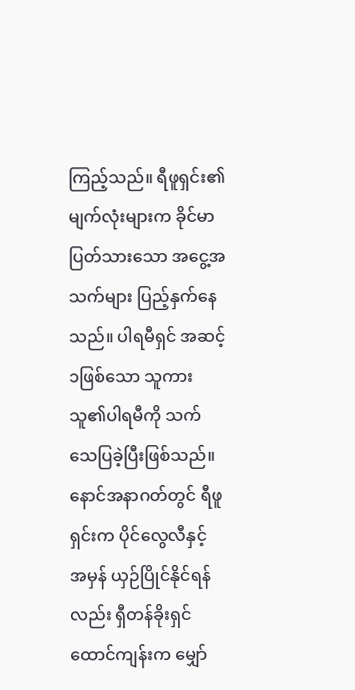ကြည့်သည်။ ရီဖူရှင်း၏ မျက်လုံးများက ခိုင်မာပြတ်သားသော အငွေ့အသက်များ ပြည့်နှက်နေသည်။ ပါရမီရှင် အဆင့်၁ဖြစ်သော သူကား သူ၏ပါရမီကို သက်သေပြခဲ့ပြီးဖြစ်သည်။ နောင်အနာဂတ်တွင် ရီဖူရှင်းက ပိုင်လွေလီနှင့် အမှန် ယှဉ်ပြိုင်နိုင်ရန်လည်း ရှီတန်ခိုးရှင် ထောင်ကျန်းက မျှော်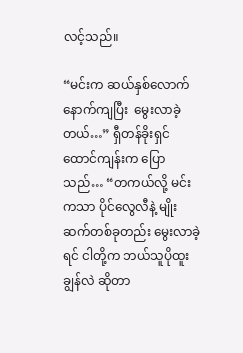လင့်သည်။

“မင်းက ဆယ်နှစ်လောက် နောက်ကျပြီး  မွေးလာခဲ့တယ်…” ရှီတန်ခိုးရှင် ထောင်ကျန်းက ပြောသည်… “တကယ်လို့ မင်းကသာ ပိုင်လွေလီနဲ့ မျိုးဆက်တစ်ခုတည်း မွေးလာခဲ့ရင် ငါတို့က ဘယ်သူပိုထူးချွန်လဲ ဆိုတာ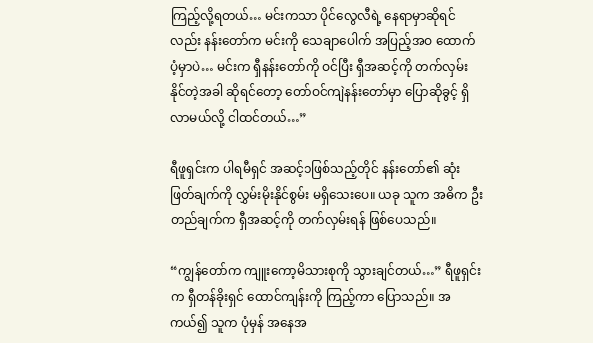ကြည့်လို့ရတယ်… မင်းကသာ ပိုင်လွေလီရဲ့ နေရာမှာဆိုရင်လည်း နန်းတော်က မင်းကို သေချာပေါက် အပြည့်အဝ ထောက်ပံ့မှာပဲ… မင်းက ရှီနန်းတော်ကို ဝင်ပြီး ရှီအဆင့်ကို တက်လှမ်းနိုင်တဲ့အခါ ဆိုရင်တော့ တော်ဝင်ကျဲနန်းတော်မှာ ပြောဆိုခွင့် ရှိလာမယ်လို့ ငါထင်တယ်…”

ရီဖူရှင်းက ပါရမီရှင် အဆင့်၁ဖြစ်သည့်တိုင် နန်းတော်၏ ဆုံးဖြတ်ချက်ကို လွှမ်းမိုးနိုင်စွမ်း မရှိသေးပေ။ ယခု သူက အဓိက ဦးတည်ချက်က ရှီအဆင့်ကို တက်လှမ်းရန် ဖြစ်ပေသည်။

“ကျွန်တော်က ကျူးကော့မိသားစုကို သွားချင်တယ်…” ရီဖူရှင်းက ရှီတန်ခိုးရှင် ထောင်ကျန်းကို ကြည့်ကာ ပြောသည်။ အကယ်၍ သူက ပုံမှန် အနေအ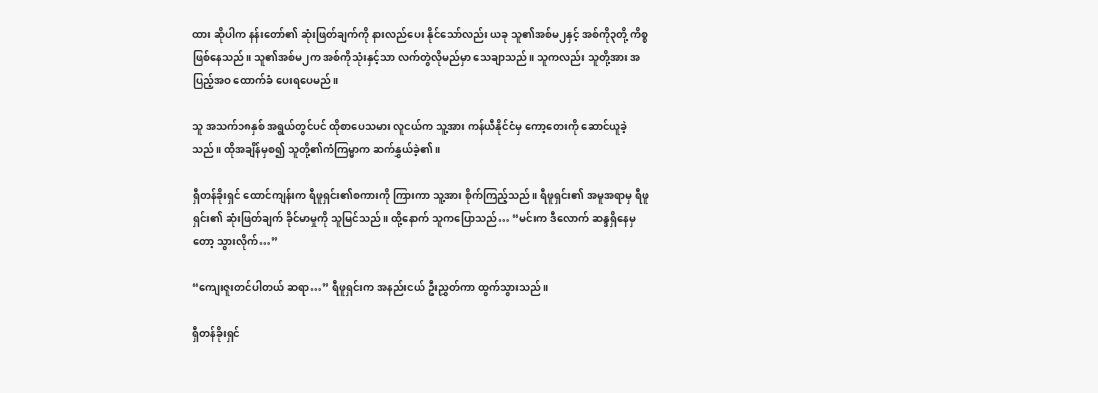ထား ဆိုပါက နန်းတော်၏ ဆုံးဖြတ်ချက်ကို နားလည်ပေး နိုင်သော်လည်း ယခု သူ၏အစ်မ၂နှင့် အစ်ကို၃တို့ ကိစ္စဖြစ်နေသည်။ သူ၏အစ်မ၂က အစ်ကိုသုံးနှင့်သာ လက်တွဲလိုမည်မှာ သေချာသည်။ သူကလည်း သူတို့အား အပြည့်အဝ ထောက်ခံ ပေးရပေမည်။

သူ အသက်၁၈နှစ် အရွယ်တွင်ပင် ထိုစာပေသမား လူငယ်က သူ့အား ကန်ယီနိုင်ငံမှ ကော့တေးကို ဆောင်ယူခဲ့သည်။ ထိုအချိန်မှစ၍ သူတို့၏ကံကြမ္မာက ဆက်နွှယ်ခဲ့၏။

ရှီတန်ခိုးရှင် ထောင်ကျန်းက ရီဖူရှင်း၏စကားကို ကြားကာ သူ့အား စိုက်ကြည့်သည်။ ရီဖူရှင်း၏ အမူအရာမှ ရီဖူရှင်း၏ ဆုံးဖြတ်ချက် ခိုင်မာမှုကို သူမြင်သည်။ ထို့နောက် သူကပြောသည်… “မင်းက ဒီလောက် ဆန္ဒရှိနေမှတော့ သွားလိုက်…”

“ကျေးဇူးတင်ပါတယ် ဆရာ…” ရီဖူရှင်းက အနည်းငယ် ဦးညွှတ်ကာ ထွက်သွားသည်။

ရှီတန်ခိုးရှင်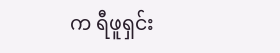က ရီဖူရှင်း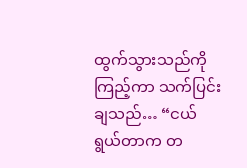ထွက်သွားသည်ကို ကြည့်ကာ သက်ပြင်းချသည်… “ငယ်ရွယ်တာက တ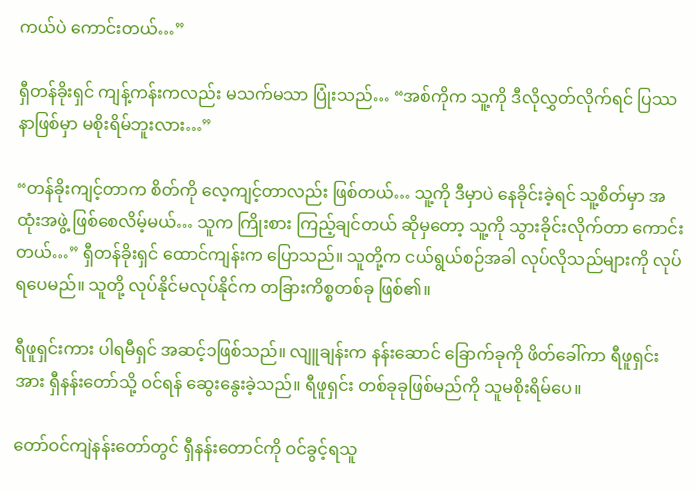ကယ်ပဲ ကောင်းတယ်…”

ရှီတန်ခိုးရှင် ကျန့်ကန်းကလည်း မသက်မသာ ပြုံးသည်… “အစ်ကိုက သူ့ကို ဒီလိုလွှတ်လိုက်ရင် ပြဿနာဖြစ်မှာ မစိုးရိမ်ဘူးလား…”

“တန်ခိုးကျင့်တာက စိတ်ကို လေ့ကျင့်တာလည်း ဖြစ်တယ်… သူ့ကို ဒီမှာပဲ နေခိုင်းခဲ့ရင် သူ့စိတ်မှာ အထုံးအဖွဲ့ ဖြစ်စေလိမ့်မယ်… သူက ကြိုးစား ကြည့်ချင်တယ် ဆိုမှတော့ သူ့ကို သွားခိုင်းလိုက်တာ ကောင်းတယ်…” ရှီတန်ခိုးရှင် ထောင်ကျန်းက ပြောသည်။ သူတို့က ငယ်ရွယ်စဉ်အခါ လုပ်လိုသည်များကို လုပ်ရပေမည်။ သူတို့ လုပ်နိုင်မလုပ်နိုင်က တခြားကိစ္စတစ်ခု ဖြစ်၏။

ရီဖူရှင်းကား ပါရမီရှင် အဆင့်၁ဖြစ်သည်။ လျူချန်းက နန်းဆောင် ခြောက်ခုကို ဖိတ်ခေါ်ကာ ရီဖူရှင်းအား ရှီနန်းတော်သို့ ဝင်ရန် ဆွေးနွေးခဲ့သည်။ ရီဖူရှင်း တစ်ခုခုဖြစ်မည်ကို သူမစိုးရိမ်ပေ။

တော်ဝင်ကျဲနန်းတော်တွင် ရှီနန်းတောင်ကို ဝင်ခွင့်ရသူ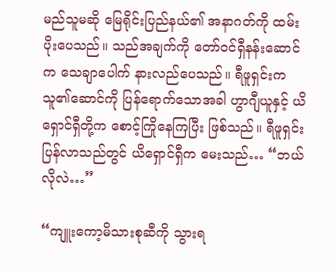မည်သူမဆို မြေရိုင်းပြည်နယ်၏ အနာဂတ်ကို ထမ်းပိုးပေသည်။ သည်အချက်ကို တော်ဝင်ရှီနန်းဆောင်က သေချာပေါက် နားလည်ပေသည်။ ရီဖူရှင်းက သူ၏ဆောင်ကို ပြန်ရောက်သောအခါ ဟွာဂျီယူနှင့် ယိရှောင်ရှီတို့က စောင့်ကြိုနေကြပြီး ဖြစ်သည်။ ရီဖူရှင်း ပြန်လာသည်တွင် ယိရှောင်ရှီက မေးသည်… “ဘယ်လိုလဲ…”

“ကျူးကော့မိသားစုဆီကို သွားရ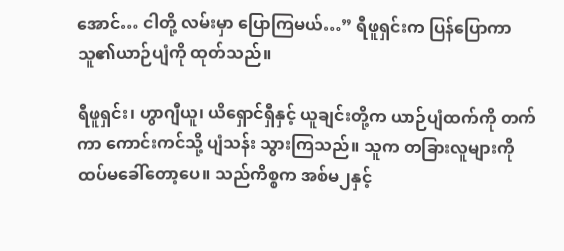အောင်… ငါတို့ လမ်းမှာ ပြောကြမယ်…” ရီဖူရှင်းက ပြန်ပြောကာ သူ၏ယာဉ်ပျံကို ထုတ်သည်။

ရီဖူရှင်း၊ ဟွာဂျီယူ၊ ယိရှောင်ရှီနှင့် ယူချင်းတို့က ယာဉ်ပျံထက်ကို တက်ကာ ကောင်းကင်သို့ ပျံသန်း သွားကြသည်။ သူက တခြားလူများကို ထပ်မခေါ်တော့ပေ။ သည်ကိစ္စက အစ်မ၂နှင့်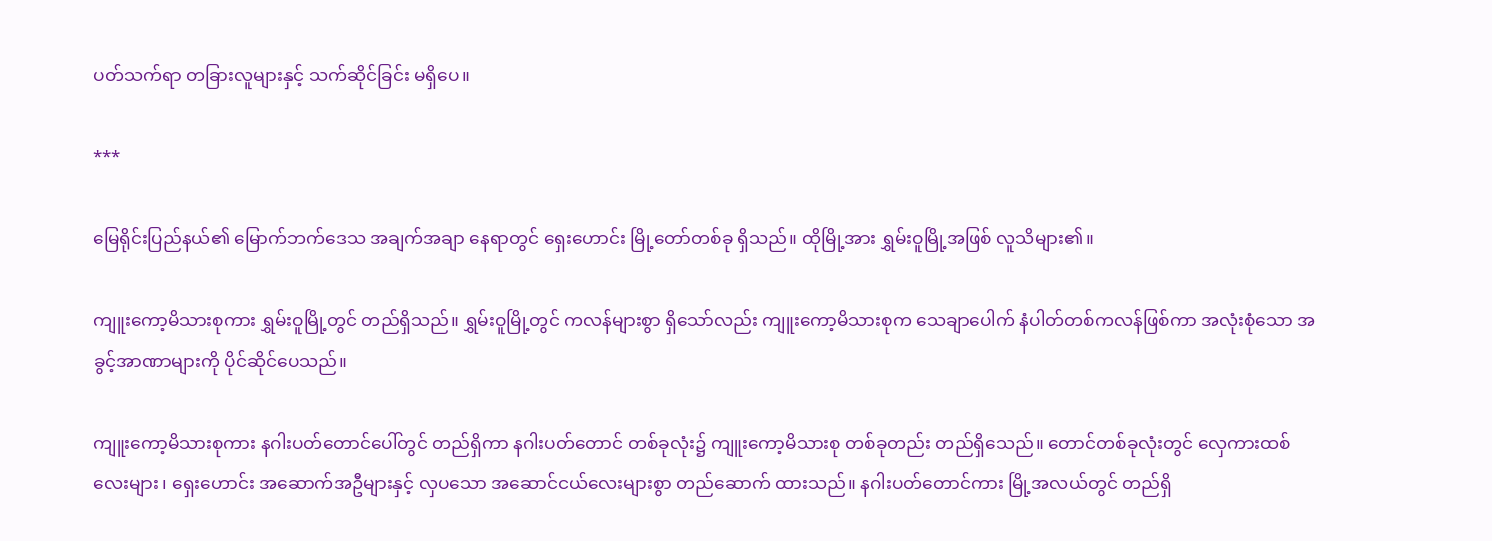ပတ်သက်ရာ တခြားလူများနှင့် သက်ဆိုင်ခြင်း မရှိပေ။

***

မြေရိုင်းပြည်နယ်၏ မြောက်ဘက်ဒေသ အချက်အချာ နေရာတွင် ရှေးဟောင်း မြို့တော်တစ်ခု ရှိသည်။ ထိုမြို့အား ရွှမ်းဝူမြို့အဖြစ် လူသိများ၏။

ကျူးကော့မိသားစုကား ရွှမ်းဝူမြို့တွင် တည်ရှိသည်။ ရွှမ်းဝူမြို့တွင် ကလန်များစွာ ရှိသော်လည်း ကျူးကော့မိသားစုက သေချာပေါက် နံပါတ်တစ်ကလန်ဖြစ်ကာ အလုံးစုံသော အခွင့်အာဏာများကို ပိုင်ဆိုင်ပေသည်။

ကျူးကော့မိသားစုကား နဂါးပတ်တောင်ပေါ်တွင် တည်ရှိကာ နဂါးပတ်တောင် တစ်ခုလုံး၌ ကျူးကော့မိသားစု တစ်ခုတည်း တည်ရှိသေည်။ တောင်တစ်ခုလုံးတွင် လှေကားထစ်လေးများ၊ ရှေးဟောင်း အဆောက်အဦများနှင့် လှပသော အဆောင်ငယ်လေးများစွာ တည်ဆောက် ထားသည်။ နဂါးပတ်တောင်ကား မြို့အလယ်တွင် တည်ရှိ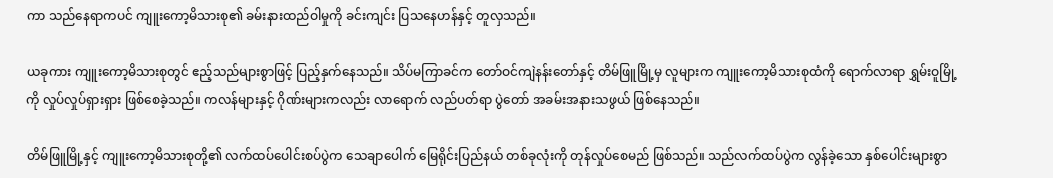ကာ သည်နေရာကပင် ကျူးကော့မိသားစု၏ ခမ်းနားထည်ဝါမှုကို ခင်းကျင်း ပြသနေဟန်နှင့် တူလှသည်။

ယခုကား ကျူးကော့မိသားစုတွင် ဧည့်သည်များစွာဖြင့် ပြည့်နှက်နေသည်။ သိပ်မကြာခင်က တော်ဝင်ကျဲနန်းတော်နှင့် တိမ်ဖြူမြို့မှ လူများက ကျူးကော့မိသားစုထံကို ရောက်လာရာ ရွှမ်းဝူမြို့ကို လှုပ်လှုပ်ရှားရှား ဖြစ်စေခဲ့သည်။ ကလန်များနှင့် ဂိုဏ်းများကလည်း လာရောက် လည်ပတ်ရာ ပွဲတော် အခမ်းအနားသဖွယ် ဖြစ်နေသည်။

တိမ်ဖြူမြို့နှင့် ကျူးကော့မိသားစုတို့၏ လက်ထပ်ပေါင်းစပ်ပွဲက သေချာပေါက် မြေရိုင်းပြည်နယ် တစ်ခုလုံးကို တုန်လှုပ်စေမည် ဖြစ်သည်။ သည်လက်ထပ်ပွဲက လွန်ခဲ့သော နှစ်ပေါင်းများစွာ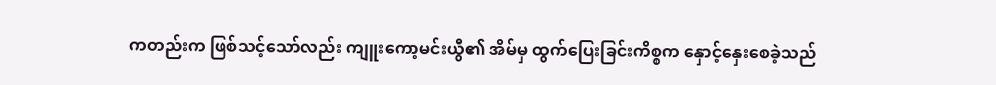ကတည်းက ဖြစ်သင့်သော်လည်း ကျူးကော့မင်းယွီ၏ အိမ်မှ ထွက်ပြေးခြင်းကိစ္စက နှောင့်နှေးစေခဲ့သည်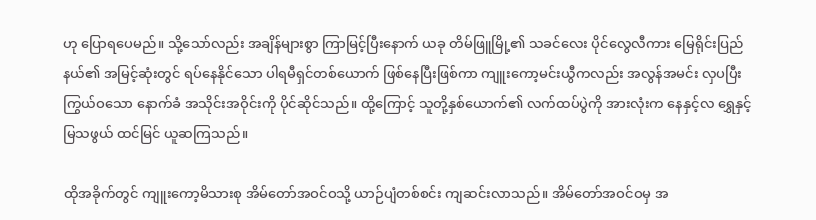ဟု ပြောရပေမည်။ သို့သော်လည်း အချိန်များစွာ ကြာမြင့်ပြီးနောက် ယခု တိမ်ဖြူမြို့၏ သခင်လေး ပိုင်လွေလီကား မြေရိုင်းပြည်နယ်၏ အမြင့်ဆုံးတွင် ရပ်နေနိုင်သော ပါရမီရှင်တစ်ယောက် ဖြစ်နေပြီးဖြစ်ကာ ကျူးကော့မင်းယွီကလည်း အလွန်အမင်း လှပပြီး ကြွယ်ဝသော နောက်ခံ အသိုင်းအဝိုင်းကို ပိုင်ဆိုင်သည်။ ထို့ကြောင့် သူတို့နှစ်ယောက်၏ လက်ထပ်ပွဲကို အားလုံးက နေနှင့်လ ရွှေနှင့်မြသဖွယ် ထင်မြင် ယူဆကြသည်။

ထိုအခိုက်တွင် ကျူးကော့မိသားစု အိမ်တော်အဝင်ဝသို့ ယာဉ်ပျံတစ်စင်း ကျဆင်းလာသည်။ အိမ်တော်အဝင်ဝမှ အ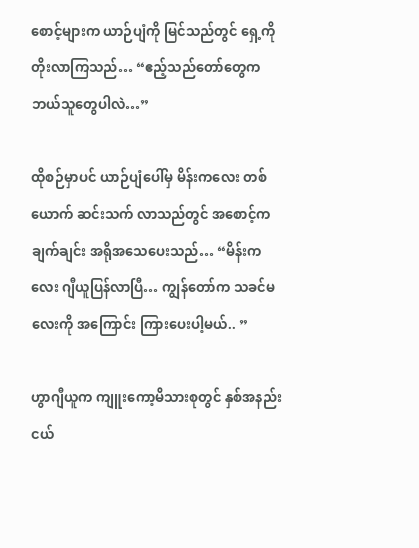စောင့်များက ယာဉ်ပျံကို မြင်သည်တွင် ရှေ့ကို တိုးလာကြသည်… “ဧည့်သည်တော်တွေက ဘယ်သူတွေပါလဲ…”

ထိုစဉ်မှာပင် ယာဉ်ပျံပေါ်မှ မိန်းကလေး တစ်ယောက် ဆင်းသက် လာသည်တွင် အစောင့်က ချက်ချင်း အရိုအသေပေးသည်… “မိန်းကလေး ဂျီယူပြန်လာပြီ… ကျွန်တော်က သခင်မလေးကို အကြောင်း ကြားပေးပါ့မယ်.. ”

ဟွာဂျီယူက ကျူးကော့မိသားစုတွင် နှစ်အနည်းငယ်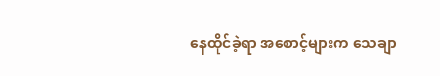နေထိုင်ခဲ့ရာ အစောင့်များက သေချာ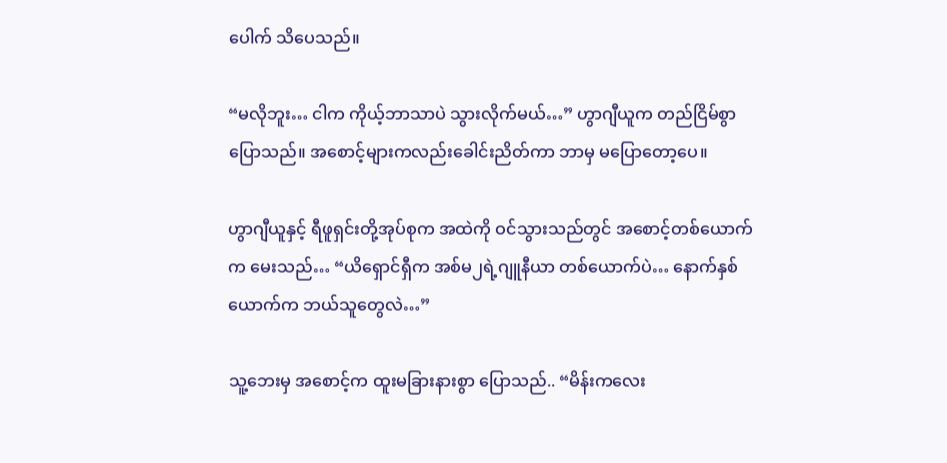ပေါက် သိပေသည်။

“မလိုဘူး… ငါက ကိုယ့်ဘာသာပဲ သွားလိုက်မယ်…” ဟွာဂျီယူက တည်ငြိမ်စွာ ပြောသည်။ အစောင့်များကလည်းခေါင်းညိတ်ကာ ဘာမှ မပြောတော့ပေ။

ဟွာဂျီယူနှင့် ရီဖူရှင်းတို့အုပ်စုက အထဲကို ဝင်သွားသည်တွင် အစောင့်တစ်ယောက်က မေးသည်… “ယိရှောင်ရှီက အစ်မ၂ရဲ့ဂျူနီယာ တစ်ယောက်ပဲ… နောက်နှစ်ယောက်က ဘယ်သူတွေလဲ…”

သူ့ဘေးမှ အစောင့်က ထူးမခြားနားစွာ ပြောသည်.. “မိန်းကလေး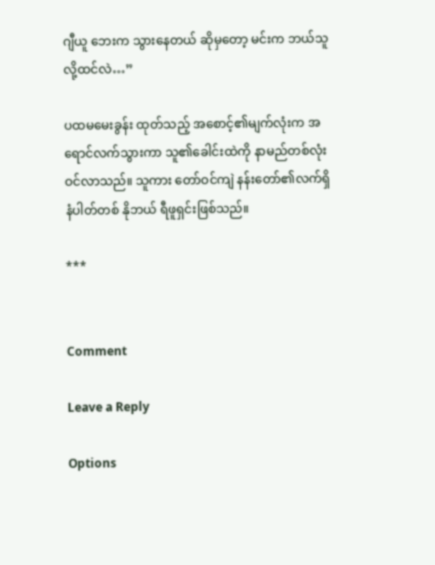ဂျီယူ ဘေးက သွားနေတယ် ဆိုမှတော့ မင်းက ဘယ်သူလို့ထင်လဲ…”

ပထမမေးခွန်း ထုတ်သည့် အစောင့်၏မျက်လုံးက အရောင်လက်သွားကာ သူ၏ခေါင်းထဲကို နာမည်တစ်လုံး ဝင်လာသည်။ သူကား တော်ဝင်ကျဲ နန်းတော်၏လက်ရှိ နံပါတ်တစ် နိုဘယ် ရီဖူရှင်းဖြစ်သည်။

***


Comment

Leave a Reply

Options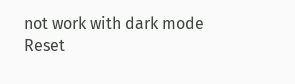not work with dark mode
Reset